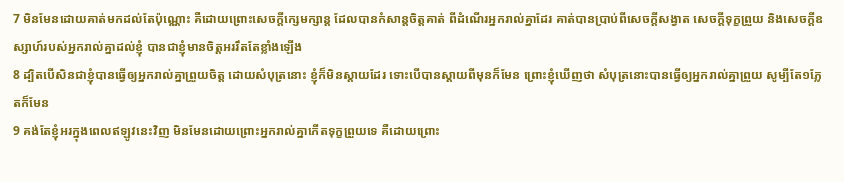7 មិនមែនដោយគាត់មកដល់តែប៉ុណ្ណោះ គឺដោយព្រោះសេចក្ដីក្សេមក្សាន្ត ដែលបានកំសាន្តចិត្តគាត់ ពីដំណើរអ្នករាល់គ្នាដែរ គាត់បានប្រាប់ពីសេចក្ដីសង្វាត សេចក្ដីទុក្ខព្រួយ និងសេចក្ដីឧស្សាហ៍របស់អ្នករាល់គ្នាដល់ខ្ញុំ បានជាខ្ញុំមានចិត្តអររឹតតែខ្លាំងឡើង
8 ដ្បិតបើសិនជាខ្ញុំបានធ្វើឲ្យអ្នករាល់គ្នាព្រួយចិត្ត ដោយសំបុត្រនោះ ខ្ញុំក៏មិនស្តាយដែរ ទោះបើបានស្តាយពីមុនក៏មែន ព្រោះខ្ញុំឃើញថា សំបុត្រនោះបានធ្វើឲ្យអ្នករាល់គ្នាព្រួយ សូម្បីតែ១ភ្លែតក៏មែន
9 គង់តែខ្ញុំអរក្នុងពេលឥឡូវនេះវិញ មិនមែនដោយព្រោះអ្នករាល់គ្នាកើតទុក្ខព្រួយទេ គឺដោយព្រោះ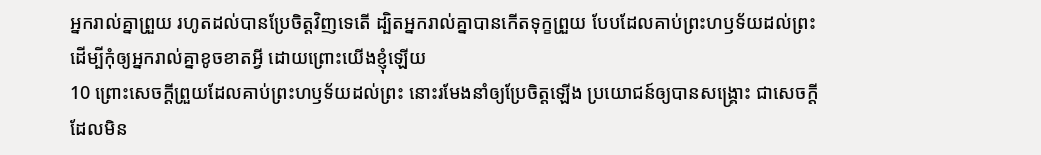អ្នករាល់គ្នាព្រួយ រហូតដល់បានប្រែចិត្តវិញទេតើ ដ្បិតអ្នករាល់គ្នាបានកើតទុក្ខព្រួយ បែបដែលគាប់ព្រះហឫទ័យដល់ព្រះ ដើម្បីកុំឲ្យអ្នករាល់គ្នាខូចខាតអ្វី ដោយព្រោះយើងខ្ញុំឡើយ
10 ព្រោះសេចក្ដីព្រួយដែលគាប់ព្រះហឫទ័យដល់ព្រះ នោះរមែងនាំឲ្យប្រែចិត្តឡើង ប្រយោជន៍ឲ្យបានសង្គ្រោះ ជាសេចក្ដីដែលមិន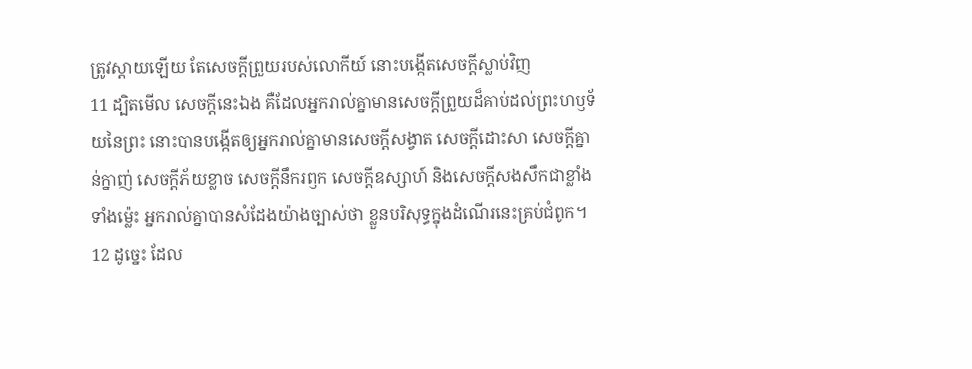ត្រូវស្តាយឡើយ តែសេចក្ដីព្រួយរបស់លោកីយ៍ នោះបង្កើតសេចក្ដីស្លាប់វិញ
11 ដ្បិតមើល សេចក្ដីនេះឯង គឺដែលអ្នករាល់គ្នាមានសេចក្ដីព្រួយដ៏គាប់ដល់ព្រះហឫទ័យនៃព្រះ នោះបានបង្កើតឲ្យអ្នករាល់គ្នាមានសេចក្ដីសង្វាត សេចក្ដីដោះសា សេចក្ដីគ្នាន់ក្នាញ់ សេចក្ដីភ័យខ្លាច សេចក្ដីនឹករឭក សេចក្ដីឧស្សាហ៍ និងសេចក្ដីសងសឹកជាខ្លាំងទាំងម៉្លេះ អ្នករាល់គ្នាបានសំដែងយ៉ាងច្បាស់ថា ខ្លួនបរិសុទ្ធក្នុងដំណើរនេះគ្រប់ជំពូក។
12 ដូច្នេះ ដែល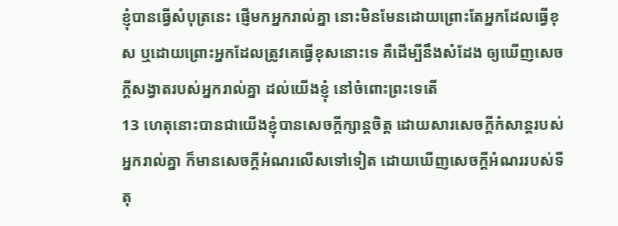ខ្ញុំបានធ្វើសំបុត្រនេះ ផ្ញើមកអ្នករាល់គ្នា នោះមិនមែនដោយព្រោះតែអ្នកដែលធ្វើខុស ឬដោយព្រោះអ្នកដែលត្រូវគេធ្វើខុសនោះទេ គឺដើម្បីនឹងសំដែង ឲ្យឃើញសេចក្ដីសង្វាតរបស់អ្នករាល់គ្នា ដល់យើងខ្ញុំ នៅចំពោះព្រះទេតើ
13 ហេតុនោះបានជាយើងខ្ញុំបានសេចក្ដីក្សាន្តចិត្ត ដោយសារសេចក្ដីកំសាន្តរបស់អ្នករាល់គ្នា ក៏មានសេចក្ដីអំណរលើសទៅទៀត ដោយឃើញសេចក្ដីអំណររបស់ទីតុ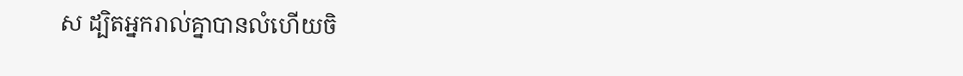ស ដ្បិតអ្នករាល់គ្នាបានលំហើយចិ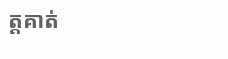ត្តគាត់